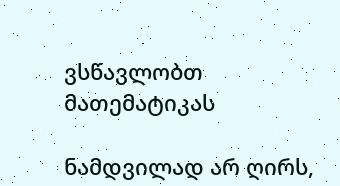ვსწავლობთ მათემატიკას

ნამდვილად არ ღირს,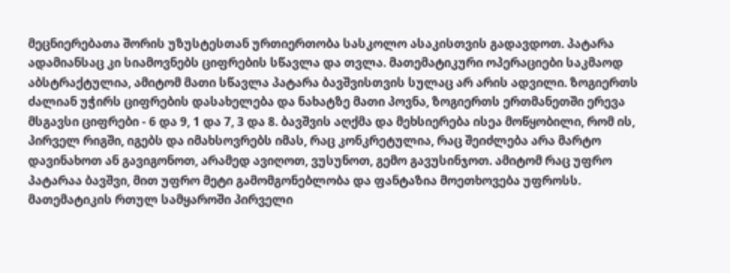მეცნიერებათა შორის უზუსტესთან ურთიერთობა სასკოლო ასაკისთვის გადავდოთ. პატარა ადამიანსაც კი სიამოვნებს ციფრების სწავლა და თვლა. მათემატიკური ოპერაციები საკმაოდ აბსტრაქტულია, ამიტომ მათი სწავლა პატარა ბავშვისთვის სულაც არ არის ადვილი. ზოგიერთს ძალიან უჭირს ციფრების დასახელება და ნახატზე მათი პოვნა, ზოგიერთს ერთმანეთში ერევა მსგავსი ციფრები - 6 და 9, 1 და 7, 3 და 8. ბავშვის აღქმა და მეხსიერება ისეა მოწყობილი, რომ ის, პირველ რიგში, იგებს და იმახსოვრებს იმას, რაც კონკრეტულია, რაც შეიძლება არა მარტო დავინახოთ ან გავიგონოთ, არამედ ავიღოთ, ვუსუნოთ, გემო გავუსინჯოთ. ამიტომ რაც უფრო პატარაა ბავშვი, მით უფრო მეტი გამომგონებლობა და ფანტაზია მოეთხოვება უფროსს. მათემატიკის რთულ სამყაროში პირველი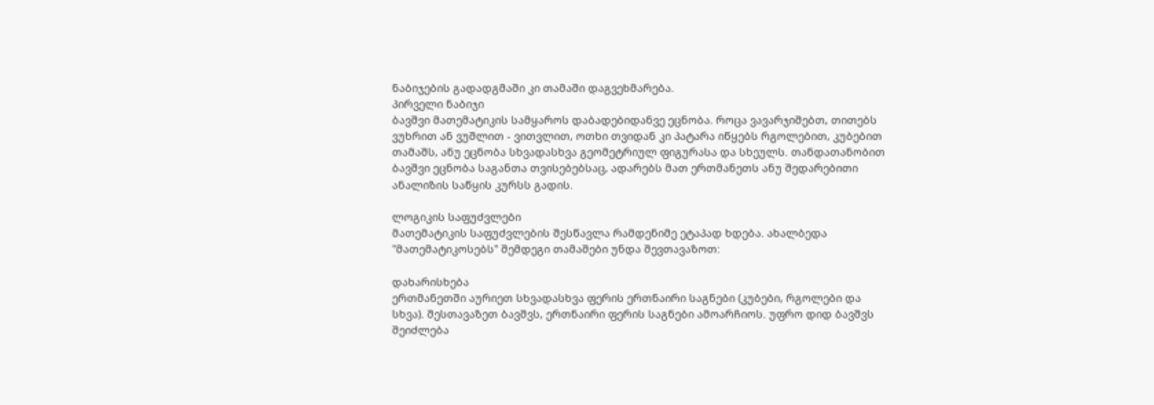ნაბიჯების გადადგმაში კი თამაში დაგვეხმარება.
პირველი ნაბიჯი
ბავშვი მათემატიკის სამყაროს დაბადებიდანვე ეცნობა. როცა ვავარჯიშებთ, თითებს ვუხრით ან ვუშლით - ვითვლით, ოთხი თვიდან კი პატარა იწყებს რგოლებით, კუბებით თამაშს, ანუ ეცნობა სხვადასხვა გეომეტრიულ ფიგურასა და სხეულს. თანდათანობით ბავშვი ეცნობა საგანთა თვისებებსაც, ადარებს მათ ერთმანეთს ანუ შედარებითი ანალიზის საწყის კურსს გადის.

ლოგიკის საფუძვლები
მათემატიკის საფუძვლების შესწავლა რამდენიმე ეტაპად ხდება. ახალბედა "მათემატიკოსებს" შემდეგი თამაშები უნდა შევთავაზოთ:

დახარისხება
ერთმანეთში აურიეთ სხვადასხვა ფერის ერთნაირი საგნები (კუბები, რგოლები და სხვა). შესთავაზეთ ბავშვს, ერთნაირი ფერის საგნები ამოარჩიოს. უფრო დიდ ბავშვს შეიძლება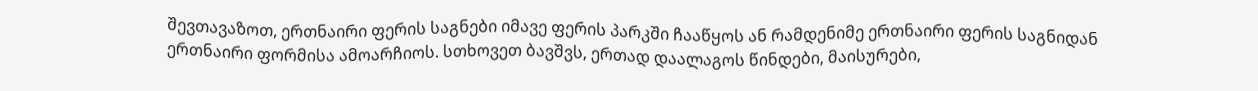შევთავაზოთ, ერთნაირი ფერის საგნები იმავე ფერის პარკში ჩააწყოს ან რამდენიმე ერთნაირი ფერის საგნიდან ერთნაირი ფორმისა ამოარჩიოს. სთხოვეთ ბავშვს, ერთად დაალაგოს წინდები, მაისურები,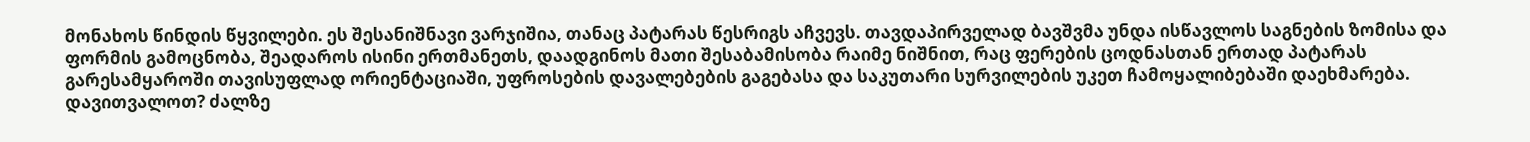მონახოს წინდის წყვილები. ეს შესანიშნავი ვარჯიშია, თანაც პატარას წესრიგს აჩვევს. თავდაპირველად ბავშვმა უნდა ისწავლოს საგნების ზომისა და ფორმის გამოცნობა, შეადაროს ისინი ერთმანეთს, დაადგინოს მათი შესაბამისობა რაიმე ნიშნით, რაც ფერების ცოდნასთან ერთად პატარას გარესამყაროში თავისუფლად ორიენტაციაში, უფროსების დავალებების გაგებასა და საკუთარი სურვილების უკეთ ჩამოყალიბებაში დაეხმარება. დავითვალოთ? ძალზე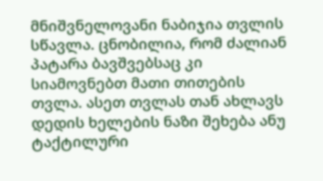მნიშვნელოვანი ნაბიჯია თვლის სწავლა. ცნობილია, რომ ძალიან პატარა ბავშვებსაც კი სიამოვნებთ მათი თითების თვლა. ასეთ თვლას თან ახლავს დედის ხელების ნაზი შეხება ანუ ტაქტილური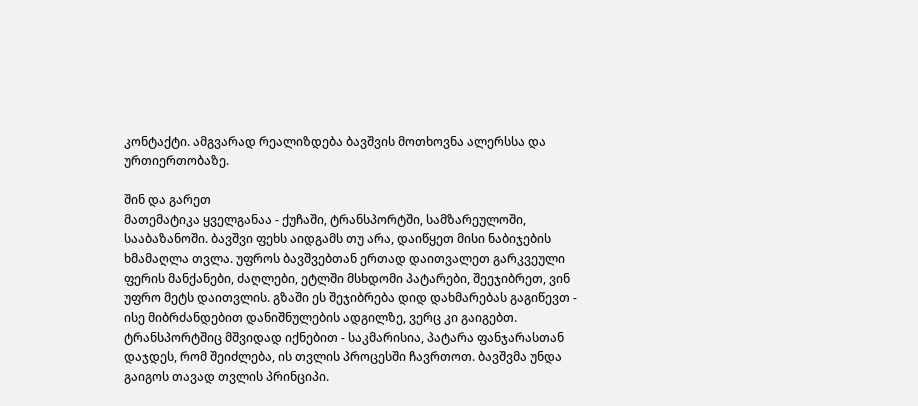კონტაქტი. ამგვარად რეალიზდება ბავშვის მოთხოვნა ალერსსა და ურთიერთობაზე.

შინ და გარეთ
მათემატიკა ყველგანაა - ქუჩაში, ტრანსპორტში, სამზარეულოში, სააბაზანოში. ბავშვი ფეხს აიდგამს თუ არა, დაიწყეთ მისი ნაბიჯების ხმამაღლა თვლა. უფროს ბავშვებთან ერთად დაითვალეთ გარკვეული ფერის მანქანები, ძაღლები, ეტლში მსხდომი პატარები, შეეჯიბრეთ, ვინ უფრო მეტს დაითვლის. გზაში ეს შეჯიბრება დიდ დახმარებას გაგიწევთ - ისე მიბრძანდებით დანიშნულების ადგილზე, ვერც კი გაიგებთ. ტრანსპორტშიც მშვიდად იქნებით - საკმარისია, პატარა ფანჯარასთან დაჯდეს, რომ შეიძლება, ის თვლის პროცესში ჩავრთოთ. ბავშვმა უნდა გაიგოს თავად თვლის პრინციპი.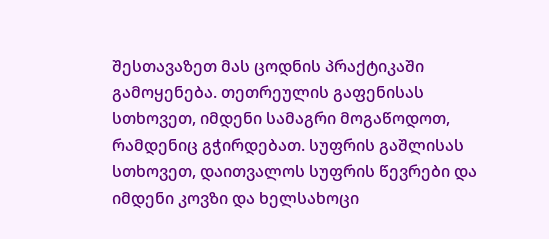შესთავაზეთ მას ცოდნის პრაქტიკაში გამოყენება. თეთრეულის გაფენისას სთხოვეთ, იმდენი სამაგრი მოგაწოდოთ, რამდენიც გჭირდებათ. სუფრის გაშლისას სთხოვეთ, დაითვალოს სუფრის წევრები და იმდენი კოვზი და ხელსახოცი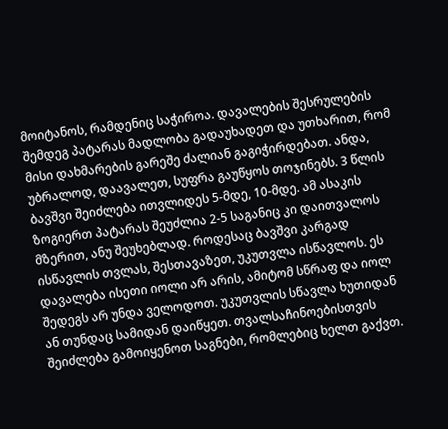მოიტანოს, რამდენიც საჭიროა. დავალების შესრულების შემდეგ პატარას მადლობა გადაუხადეთ და უთხარით, რომ მისი დახმარების გარეშე ძალიან გაგიჭირდებათ. ანდა, უბრალოდ, დაავალეთ, სუფრა გაუწყოს თოჯინებს. 3 წლის ბავშვი შეიძლება ითვლიდეს 5-მდე, 10-მდე. ამ ასაკის ზოგიერთ პატარას შეუძლია 2-5 საგანიც კი დაითვალოს მზერით, ანუ შეუხებლად. როდესაც ბავშვი კარგად ისწავლის თვლას, შესთავაზეთ, უკუთვლა ისწავლოს. ეს დავალება ისეთი იოლი არ არის, ამიტომ სწრაფ და იოლ შედეგს არ უნდა ველოდოთ. უკუთვლის სწავლა ხუთიდან ან თუნდაც სამიდან დაიწყეთ. თვალსაჩინოებისთვის შეიძლება გამოიყენოთ საგნები, რომლებიც ხელთ გაქვთ.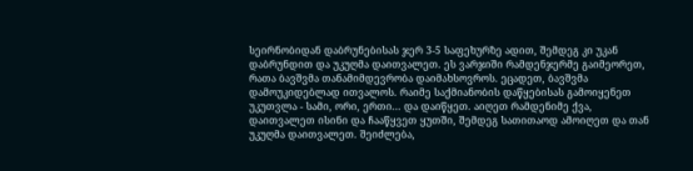სეირნობიდან დაბრუნებისას ჯერ 3-5 საფეხურზე ადით, შემდეგ კი უკან დაბრუნდით და უკუღმა დაითვალეთ. ეს ვარჯიში რამდენჯერმე გაიმეორეთ, რათა ბავშვმა თანამიმდევრობა დაიმახსოვროს. ეცადეთ, ბავშვმა დამოუკიდებლად ითვალოს. რაიმე საქმიანობის დაწყებისას გამოიყენეთ უკუთვლა - სამი, ორი, ერთი... და დაიწყეთ. აიღეთ რამდენიმე ქვა, დაითვალეთ ისინი და ჩააწყვეთ ყუთში, შემდეგ სათითაოდ ამოიღეთ და თან უკუღმა დაითვალეთ. შეიძლება,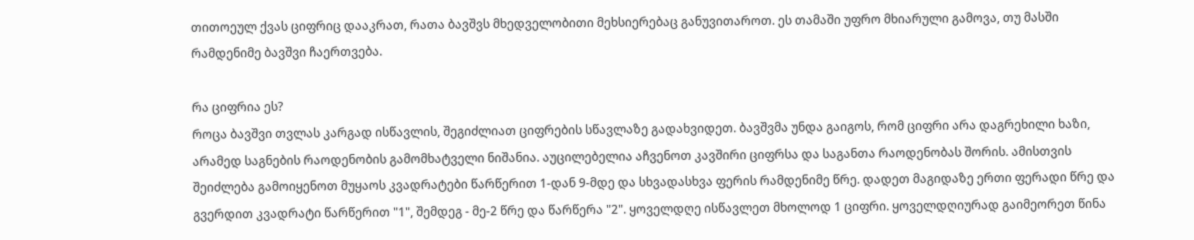თითოეულ ქვას ციფრიც დააკრათ, რათა ბავშვს მხედველობითი მეხსიერებაც განუვითაროთ. ეს თამაში უფრო მხიარული გამოვა, თუ მასში რამდენიმე ბავშვი ჩაერთვება.

რა ციფრია ეს?
როცა ბავშვი თვლას კარგად ისწავლის, შეგიძლიათ ციფრების სწავლაზე გადახვიდეთ. ბავშვმა უნდა გაიგოს, რომ ციფრი არა დაგრეხილი ხაზი, არამედ საგნების რაოდენობის გამომხატველი ნიშანია. აუცილებელია აჩვენოთ კავშირი ციფრსა და საგანთა რაოდენობას შორის. ამისთვის შეიძლება გამოიყენოთ მუყაოს კვადრატები წარწერით 1-დან 9-მდე და სხვადასხვა ფერის რამდენიმე წრე. დადეთ მაგიდაზე ერთი ფერადი წრე და გვერდით კვადრატი წარწერით "1", შემდეგ - მე-2 წრე და წარწერა "2". ყოველდღე ისწავლეთ მხოლოდ 1 ციფრი. ყოველდღიურად გაიმეორეთ წინა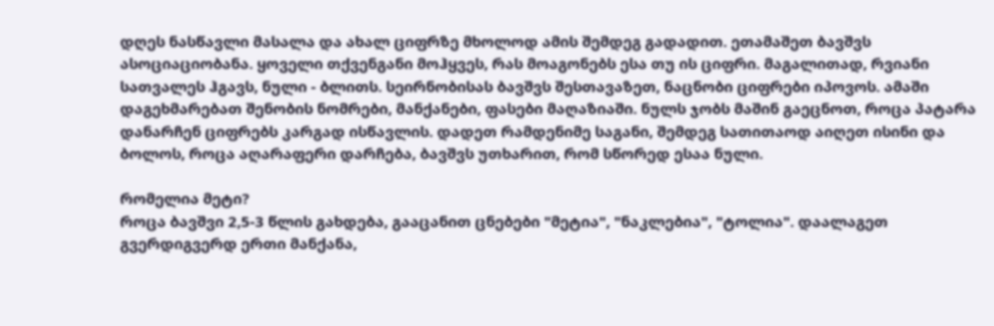დღეს ნასწავლი მასალა და ახალ ციფრზე მხოლოდ ამის შემდეგ გადადით. ეთამაშეთ ბავშვს ასოციაციობანა. ყოველი თქვენგანი მოჰყვეს, რას მოაგონებს ესა თუ ის ციფრი. მაგალითად, რვიანი სათვალეს ჰგავს, ნული - ბლითს. სეირნობისას ბავშვს შესთავაზეთ, ნაცნობი ციფრები იპოვოს. ამაში დაგეხმარებათ შენობის ნომრები, მანქანები, ფასები მაღაზიაში. ნულს ჯობს მაშინ გაეცნოთ, როცა პატარა დანარჩენ ციფრებს კარგად ისწავლის. დადეთ რამდენიმე საგანი, შემდეგ სათითაოდ აიღეთ ისინი და ბოლოს, როცა აღარაფერი დარჩება, ბავშვს უთხარით, რომ სწორედ ესაა ნული.

რომელია მეტი?
როცა ბავშვი 2,5-3 წლის გახდება, გააცანით ცნებები "მეტია", "ნაკლებია", "ტოლია". დაალაგეთ გვერდიგვერდ ერთი მანქანა,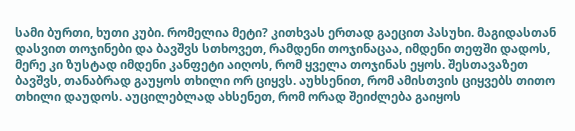სამი ბურთი, ხუთი კუბი. რომელია მეტი? კითხვას ერთად გაეცით პასუხი. მაგიდასთან დასვით თოჯინები და ბავშვს სთხოვეთ, რამდენი თოჯინაცაა, იმდენი თეფში დადოს, მერე კი ზუსტად იმდენი კანფეტი აიღოს, რომ ყველა თოჯინას ეყოს. შესთავაზეთ ბავშვს, თანაბრად გაუყოს თხილი ორ ციყვს. აუხსენით, რომ ამისთვის ციყვებს თითო თხილი დაუდოს. აუცილებლად ახსენეთ, რომ ორად შეიძლება გაიყოს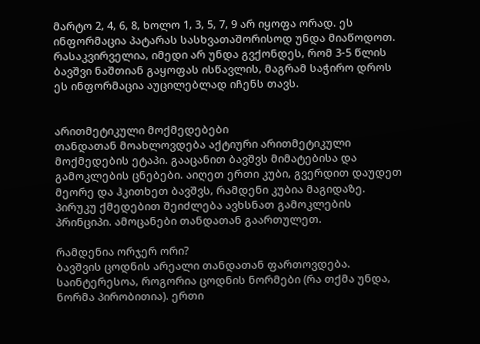მარტო 2, 4, 6, 8, ხოლო 1, 3, 5, 7, 9 არ იყოფა ორად. ეს ინფორმაცია პატარას სასხვათაშორისოდ უნდა მიაწოდოთ. რასაკვირველია, იმედი არ უნდა გვქონდეს, რომ 3-5 წლის ბავშვი ნაშთიან გაყოფას ისწავლის, მაგრამ საჭირო დროს ეს ინფორმაცია აუცილებლად იჩენს თავს.


არითმეტიკული მოქმედებები
თანდათან მოახლოვდება აქტიური არითმეტიკული მოქმედების ეტაპი. გააცანით ბავშვს მიმატებისა და გამოკლების ცნებები. აიღეთ ერთი კუბი, გვერდით დაუდეთ მეორე და ჰკითხეთ ბავშვს, რამდენი კუბია მაგიდაზე. პირუკუ ქმედებით შეიძლება ავხსნათ გამოკლების პრინციპი. ამოცანები თანდათან გაართულეთ.

რამდენია ორჯერ ორი?
ბავშვის ცოდნის არეალი თანდათან ფართოვდება. საინტერესოა, როგორია ცოდნის ნორმები (რა თქმა უნდა, ნორმა პირობითია). ერთი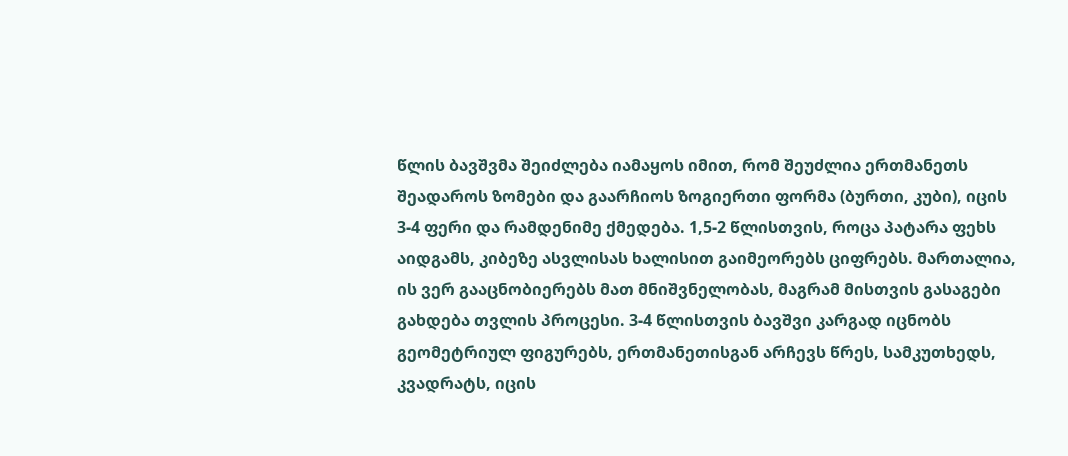წლის ბავშვმა შეიძლება იამაყოს იმით, რომ შეუძლია ერთმანეთს შეადაროს ზომები და გაარჩიოს ზოგიერთი ფორმა (ბურთი, კუბი), იცის 3-4 ფერი და რამდენიმე ქმედება. 1,5-2 წლისთვის, როცა პატარა ფეხს აიდგამს, კიბეზე ასვლისას ხალისით გაიმეორებს ციფრებს. მართალია, ის ვერ გააცნობიერებს მათ მნიშვნელობას, მაგრამ მისთვის გასაგები გახდება თვლის პროცესი. 3-4 წლისთვის ბავშვი კარგად იცნობს გეომეტრიულ ფიგურებს, ერთმანეთისგან არჩევს წრეს, სამკუთხედს, კვადრატს, იცის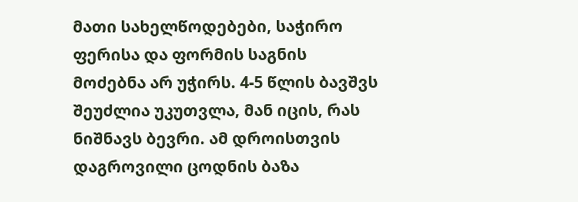მათი სახელწოდებები, საჭირო ფერისა და ფორმის საგნის მოძებნა არ უჭირს. 4-5 წლის ბავშვს შეუძლია უკუთვლა, მან იცის, რას ნიშნავს ბევრი. ამ დროისთვის დაგროვილი ცოდნის ბაზა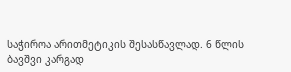საჭიროა არითმეტიკის შესასწავლად. 6 წლის ბავშვი კარგად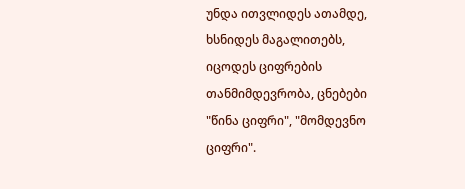უნდა ითვლიდეს ათამდე, ხსნიდეს მაგალითებს, იცოდეს ციფრების თანმიმდევრობა, ცნებები "წინა ციფრი", "მომდევნო ციფრი".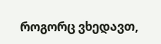როგორც ვხედავთ,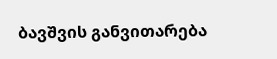ბავშვის განვითარება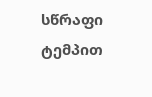სწრაფი ტემპით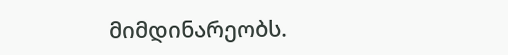მიმდინარეობს.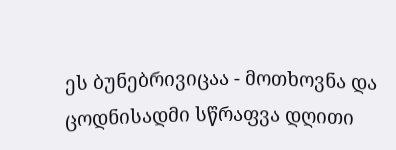ეს ბუნებრივიცაა - მოთხოვნა და ცოდნისადმი სწრაფვა დღითი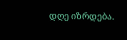დღე იზრდება.